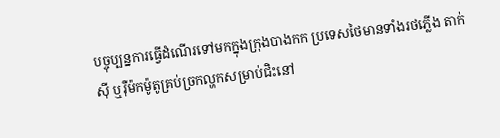បច្ចុប្បន្នការធ្វើដំណើរទៅមកក្នុងក្រុងបាងកក ប្រទេសថៃមានទាំងរថភ្លើង តាក់ស៊ី ឬរ៉ឺម៉កម៉ូតូគ្រប់ច្រកល្ហកសម្រាប់ជិះនៅ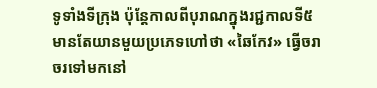ទូទាំងទីក្រុង ប៉ុន្តែកាលពីបុរាណក្នុងរជ្ជកាលទី៥ មានតែយានមួយប្រភេទហៅថា «ឆៃកែវ» ធ្វើចរាចរទៅមកនៅ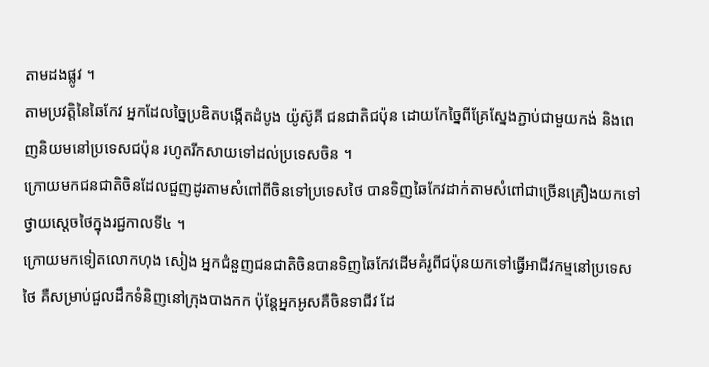តាមដងផ្លូវ ។
តាមប្រវត្តិនៃឆៃកែវ អ្នកដែលច្នៃប្រឌិតបង្កើតដំបូង យ៉ូស៊ូគី ជនជាតិជប៉ុន ដោយកែច្នៃពីគ្រែស្នែងភ្ជាប់ជាមួយកង់ និងពេញនិយមនៅប្រទេសជប៉ុន រហូតរីកសាយទៅដល់ប្រទេសចិន ។
ក្រោយមកជនជាតិចិនដែលជួញដូរតាមសំពៅពីចិនទៅប្រទេសថៃ បានទិញឆៃកែវដាក់តាមសំពៅជាច្រើនគ្រឿងយកទៅថ្វាយស្តេចថៃក្នុងរជ្ជកាលទី៤ ។
ក្រោយមកទៀតលោកហុង សៀង អ្នកជំនួញជនជាតិចិនបានទិញឆៃកែវដើមគំរូពីជប៉ុនយកទៅធ្វើអាជីវកម្មនៅប្រទេសថៃ គឺសម្រាប់ជួលដឹកទំនិញនៅក្រុងបាងកក ប៉ុន្តែអ្នកអូសគឺចិនទាជីវ ដែ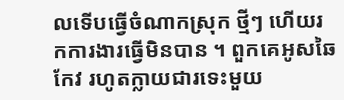លទើបធ្វើចំណាកស្រុក ថ្មីៗ ហើយរកការងារធ្វើមិនបាន ។ ពួកគេអូសឆៃកែវ រហូតក្លាយជារទេះមួយ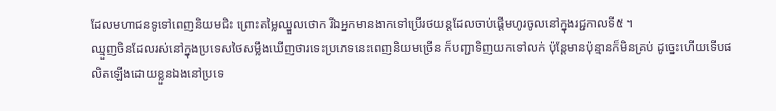ដែលមហាជនទូទៅពេញនិយមជិះ ព្រោះតម្លៃឈ្នួលថោក រីឯអ្នកមានងាកទៅប្រើរថយន្តដែលចាប់ផ្តើមហូរចូលនៅក្នុងរជ្ជកាលទី៥ ។
ឈ្មួញចិនដែលរស់នៅក្នុងប្រទេសថៃសម្លឹងឃើញថារទេះប្រភេទនេះពេញនិយមច្រើន ក៏បញ្ជាទិញយកទៅលក់ ប៉ុន្តែមានប៉ុន្មានក៏មិនគ្រប់ ដូច្នេះហើយទើបផលិតឡើងដោយខ្លួនឯងនៅប្រទេ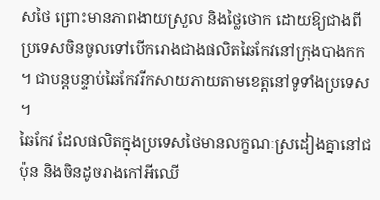សថៃ ព្រោះមានភាពងាយស្រួល និងថ្លៃថោក ដោយឱ្យជាងពីប្រទេសចិនចូលទៅបើករោងជាងផលិតឆៃកែវនៅក្រុងបាងកក ។ ជាបន្តបន្ទាប់ឆៃកែវរីកសាយភាយតាមខេត្តនៅទូទាំងប្រទេស ។
ឆៃកែវ ដែលផលិតក្នុងប្រទេសថៃមានលក្ខណៈស្រដៀងគ្នានៅជប៉ុន និងចិនដូចរាងកៅអីឈើ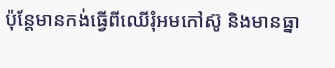ប៉ុន្តែមានកង់ធ្វើពីឈើរុំអមកៅស៊ូ និងមានធ្នា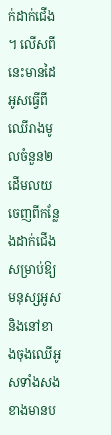ក់ដាក់ជើង ។ លើសពីនេះមានដៃអូសធ្វើពីឈើរាងមូលចំនួន២ដើមលយចេញពីកន្លែងដាក់ជើងសម្រាប់ឱ្យមនុស្សអូស និងនៅខាងចុងឈើអូសទាំងសងខាងមានប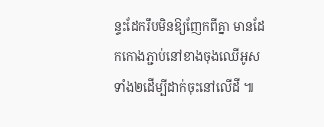ន្ទះដែករឹបមិនឱ្យញែកពីគ្នា មានដែកកោងភ្ជាប់នៅខាងចុងឈើអូសទាំង២ដើម្បីដាក់ចុះនៅលើដី ៕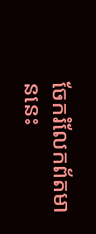ចែករំលែកព័តមាននេះ